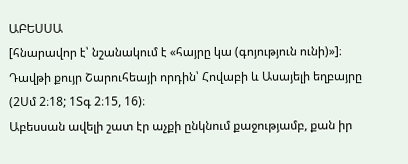ԱԲԵՍՍԱ
[հնարավոր է՝ նշանակում է «հայրը կա (գոյություն ունի)»]։
Դավթի քույր Շարուհեայի որդին՝ Հովաբի և Ասայելի եղբայրը (2Սմ 2։18; 1Տգ 2։15, 16)։
Աբեսսան ավելի շատ էր աչքի ընկնում քաջությամբ, քան իր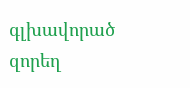գլխավորած զորեղ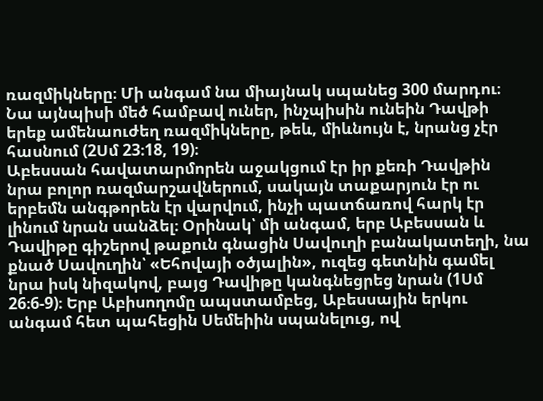ռազմիկները։ Մի անգամ նա միայնակ սպանեց 300 մարդու։ Նա այնպիսի մեծ համբավ ուներ, ինչպիսին ունեին Դավթի երեք ամենաուժեղ ռազմիկները, թեև, միևնույն է, նրանց չէր հասնում (2Սմ 23։18, 19)։
Աբեսսան հավատարմորեն աջակցում էր իր քեռի Դավթին նրա բոլոր ռազմարշավներում, սակայն տաքարյուն էր ու երբեմն անգթորեն էր վարվում, ինչի պատճառով հարկ էր լինում նրան սանձել։ Օրինակ՝ մի անգամ, երբ Աբեսսան և Դավիթը գիշերով թաքուն գնացին Սավուղի բանակատեղի, նա քնած Սավուղին՝ «Եհովայի օծյալին», ուզեց գետնին գամել նրա իսկ նիզակով, բայց Դավիթը կանգնեցրեց նրան (1Սմ 26։6-9)։ Երբ Աբիսողոմը ապստամբեց, Աբեսսային երկու անգամ հետ պահեցին Սեմեիին սպանելուց, ով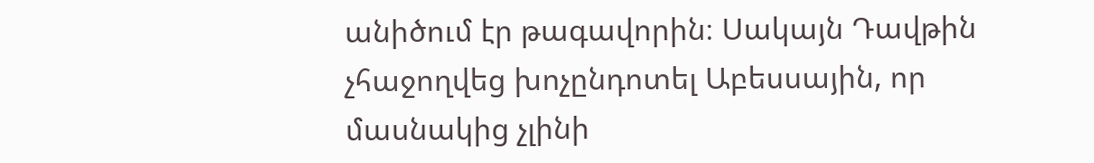անիծում էր թագավորին։ Սակայն Դավթին չհաջողվեց խոչընդոտել Աբեսսային, որ մասնակից չլինի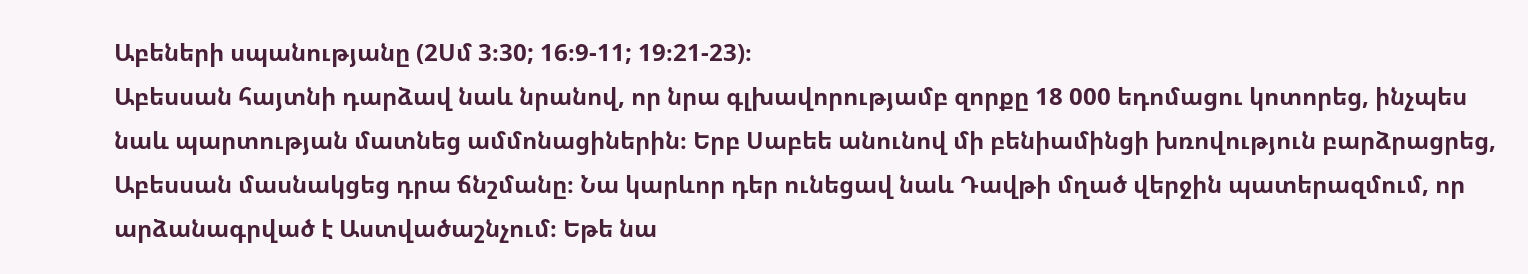Աբեների սպանությանը (2Սմ 3։30; 16։9-11; 19։21-23)։
Աբեսսան հայտնի դարձավ նաև նրանով, որ նրա գլխավորությամբ զորքը 18 000 եդոմացու կոտորեց, ինչպես նաև պարտության մատնեց ամմոնացիներին։ Երբ Սաբեե անունով մի բենիամինցի խռովություն բարձրացրեց, Աբեսսան մասնակցեց դրա ճնշմանը։ Նա կարևոր դեր ունեցավ նաև Դավթի մղած վերջին պատերազմում, որ արձանագրված է Աստվածաշնչում։ Եթե նա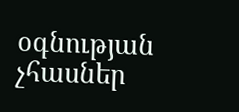օգնության չհասներ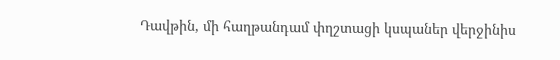Դավթին, մի հաղթանդամ փղշտացի կսպաներ վերջինիս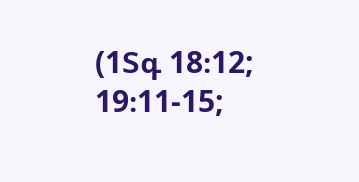(1Տգ 18։12; 19։11-15;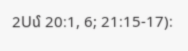2Սմ 20։1, 6; 21։15-17)։